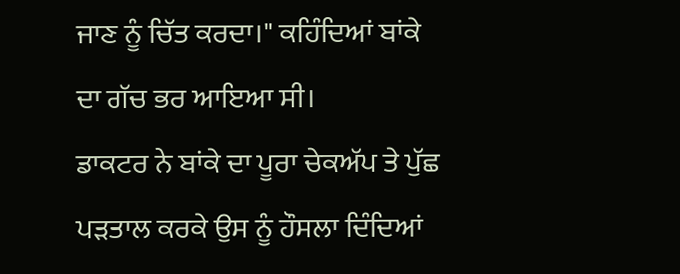ਜਾਣ ਨੂੰ ਚਿੱਤ ਕਰਦਾ।" ਕਹਿੰਦਿਆਂ ਬਾਂਕੇ ਦਾ ਗੱਚ ਭਰ ਆਇਆ ਸੀ।
ਡਾਕਟਰ ਨੇ ਬਾਂਕੇ ਦਾ ਪੂਰਾ ਚੇਕਅੱਪ ਤੇ ਪੁੱਛ ਪੜਤਾਲ ਕਰਕੇ ਉਸ ਨੂੰ ਹੌਸਲਾ ਦਿੰਦਿਆਂ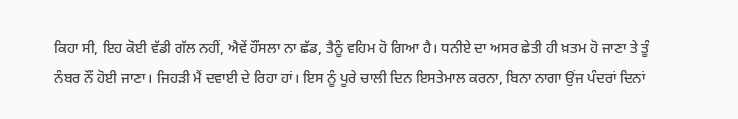ਕਿਹਾ ਸੀ, ਇਹ ਕੋਈ ਵੱਡੀ ਗੱਲ ਨਹੀਂ, ਐਵੇਂ ਹੌਂਸਲਾ ਨਾ ਛੱਡ, ਤੈਨੂੰ ਵਹਿਮ ਹੋ ਗਿਆ ਹੈ। ਧਨੀਏ ਦਾ ਅਸਰ ਛੇਤੀ ਹੀ ਖ਼ਤਮ ਹੋ ਜਾਣਾ ਤੇ ਤੂੰ ਨੰਬਰ ਨੌਂ ਹੋਈ ਜਾਣਾ। ਜਿਹੜੀ ਮੈਂ ਦਵਾਈ ਦੇ ਰਿਹਾ ਹਾਂ। ਇਸ ਨੂੰ ਪੂਰੇ ਚਾਲੀ ਦਿਨ ਇਸਤੇਮਾਲ ਕਰਨਾ, ਬਿਨਾ ਨਾਗਾ ਉਂਜ ਪੰਦਰਾਂ ਦਿਨਾਂ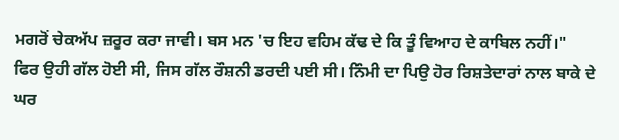ਮਗਰੋਂ ਚੇਕਅੱਪ ਜ਼ਰੂਰ ਕਰਾ ਜਾਵੀ। ਬਸ ਮਨ 'ਚ ਇਹ ਵਹਿਮ ਕੱਢ ਦੇ ਕਿ ਤੂੰ ਵਿਆਹ ਦੇ ਕਾਬਿਲ ਨਹੀਂ।"
ਫਿਰ ਉਹੀ ਗੱਲ ਹੋਈ ਸੀ, ਜਿਸ ਗੱਲ ਰੌਸ਼ਨੀ ਡਰਦੀ ਪਈ ਸੀ। ਨਿੰਮੀ ਦਾ ਪਿਉ ਹੋਰ ਰਿਸ਼ਤੇਦਾਰਾਂ ਨਾਲ ਬਾਕੇ ਦੇ ਘਰ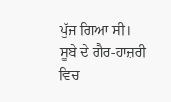ਪੁੱਜ ਗਿਆ ਸੀ। ਸੂਬੇ ਦੇ ਗੈਰ-ਹਾਜ਼ਰੀ ਵਿਚ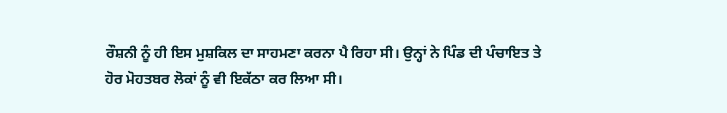ਰੌਸ਼ਨੀ ਨੂੰ ਹੀ ਇਸ ਮੁਸ਼ਕਿਲ ਦਾ ਸਾਹਮਣਾ ਕਰਨਾ ਪੈ ਰਿਹਾ ਸੀ। ਉਨ੍ਹਾਂ ਨੇ ਪਿੰਡ ਦੀ ਪੰਚਾਇਤ ਤੇ ਹੋਰ ਮੋਹਤਬਰ ਲੋਕਾਂ ਨੂੰ ਵੀ ਇਕੱਠਾ ਕਰ ਲਿਆ ਸੀ।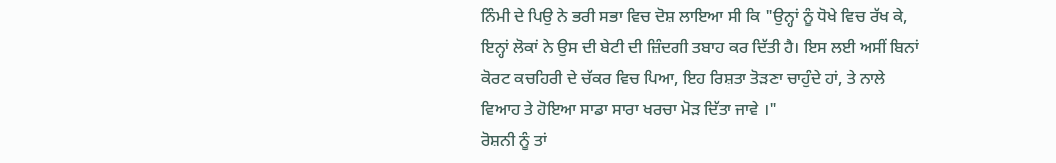ਨਿੰਮੀ ਦੇ ਪਿਉ ਨੇ ਭਰੀ ਸਭਾ ਵਿਚ ਦੋਸ਼ ਲਾਇਆ ਸੀ ਕਿ "ਉਨ੍ਹਾਂ ਨੂੰ ਧੋਖੇ ਵਿਚ ਰੱਖ ਕੇ, ਇਨ੍ਹਾਂ ਲੋਕਾਂ ਨੇ ਉਸ ਦੀ ਬੇਟੀ ਦੀ ਜ਼ਿੰਦਗੀ ਤਬਾਹ ਕਰ ਦਿੱਤੀ ਹੈ। ਇਸ ਲਈ ਅਸੀਂ ਬਿਨਾਂ ਕੋਰਟ ਕਚਹਿਰੀ ਦੇ ਚੱਕਰ ਵਿਚ ਪਿਆ, ਇਹ ਰਿਸ਼ਤਾ ਤੋੜਣਾ ਚਾਹੁੰਦੇ ਹਾਂ, ਤੇ ਨਾਲੇ ਵਿਆਹ ਤੇ ਹੋਇਆ ਸਾਡਾ ਸਾਰਾ ਖਰਚਾ ਮੋੜ ਦਿੱਤਾ ਜਾਵੇ ।"
ਰੋਸ਼ਨੀ ਨੂੰ ਤਾਂ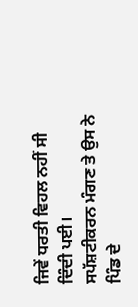ਜਿਵੇਂ ਧਰਤੀ ਵਿਹਲ ਨਹੀਂ ਸੀ ਦਿੰਦੀ ਪਈ।
ਸਪੱਸ਼ਟੀਕਰਨ ਮੰਗਣ ਤੇ ਉਸ ਨੇ ਪਿੰਡ ਦੇ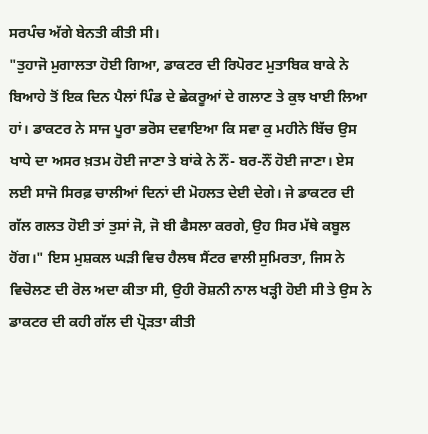ਸਰਪੰਚ ਅੱਗੇ ਬੇਨਤੀ ਕੀਤੀ ਸੀ।
"ਤੁਹਾਜੋ ਮੁਗਾਲਤਾ ਹੋਈ ਗਿਆ, ਡਾਕਟਰ ਦੀ ਰਿਪੋਰਟ ਮੁਤਾਬਿਕ ਬਾਕੇ ਨੇ ਬਿਆਹੇ ਤੋਂ ਇਕ ਦਿਨ ਪੈਲਾਂ ਪਿੰਡ ਦੇ ਛੇਕਰੂਆਂ ਦੇ ਗਲਾਣ ਤੇ ਕੁਝ ਖਾਈ ਲਿਆ ਹਾਂ। ਡਾਕਟਰ ਨੇ ਸਾਜ ਪੂਰਾ ਭਰੋਸ ਦਵਾਇਆ ਕਿ ਸਵਾ ਕੁ ਮਹੀਨੇ ਬਿੱਚ ਉਸ ਖਾਧੇ ਦਾ ਅਸਰ ਖ਼ਤਮ ਹੋਈ ਜਾਣਾ ਤੇ ਬਾਂਕੇ ਨੇ ਨੌਂ- ਬਰ-ਨੌਂ ਹੋਈ ਜਾਣਾ। ਏਸ ਲਈ ਸਾਜੋ ਸਿਰਫ਼ ਚਾਲੀਆਂ ਦਿਨਾਂ ਦੀ ਮੋਹਲਤ ਦੇਈ ਦੇਗੇ। ਜੇ ਡਾਕਟਰ ਦੀ ਗੱਲ ਗਲਤ ਹੋਈ ਤਾਂ ਤੁਸਾਂ ਜੋ, ਜੋ ਬੀ ਫੈਸਲਾ ਕਰਗੇ, ਉਹ ਸਿਰ ਮੱਥੇ ਕਬੂਲ ਹੋਂਗ।" ਇਸ ਮੁਸ਼ਕਲ ਘੜੀ ਵਿਚ ਹੈਲਥ ਸੈਂਟਰ ਵਾਲੀ ਸੁਮਿਰਤਾ, ਜਿਸ ਨੇ ਵਿਚੋਲਣ ਦੀ ਰੋਲ ਅਦਾ ਕੀਤਾ ਸੀ, ਉਹੀ ਰੋਸ਼ਨੀ ਨਾਲ ਖੜ੍ਹੀ ਹੋਈ ਸੀ ਤੇ ਉਸ ਨੇ ਡਾਕਟਰ ਦੀ ਕਹੀ ਗੱਲ ਦੀ ਪ੍ਰੋੜਤਾ ਕੀਤੀ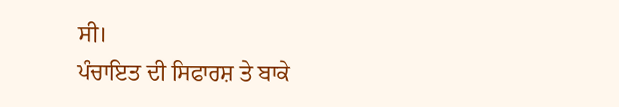ਸੀ।
ਪੰਚਾਇਤ ਦੀ ਸਿਫਾਰਸ਼ ਤੇ ਬਾਕੇ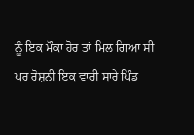ਨੂੰ ਇਕ ਮੌਕਾ ਹੋਰ ਤਾਂ ਮਿਲ ਗਿਆ ਸੀ ਪਰ ਰੋਸ਼ਨੀ ਇਕ ਵਾਰੀ ਸਾਰੇ ਪਿੰਡ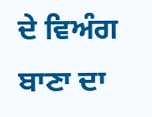ਦੇ ਵਿਅੰਗ ਬਾਣਾ ਦਾ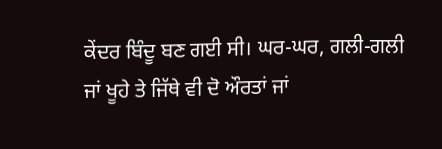ਕੇਂਦਰ ਬਿੰਦੂ ਬਣ ਗਈ ਸੀ। ਘਰ-ਘਰ, ਗਲੀ-ਗਲੀ ਜਾਂ ਖੂਹੇ ਤੇ ਜਿੱਥੇ ਵੀ ਦੋ ਔਰਤਾਂ ਜਾਂ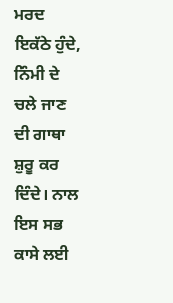ਮਰਦ ਇਕੱਠੇ ਹੁੰਦੇ, ਨਿੰਮੀ ਦੇ ਚਲੇ ਜਾਣ ਦੀ ਗਾਥਾ ਸ਼ੁਰੂ ਕਰ ਦਿੰਦੇ। ਨਾਲ ਇਸ ਸਭ ਕਾਸੇ ਲਈ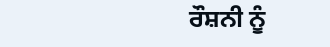ਰੌਸ਼ਨੀ ਨੂੰ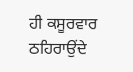ਹੀ ਕਸੂਰਵਾਰ ਠਹਿਰਾਉਂਦੇ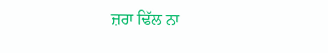ਜ਼ਰਾ ਢਿੱਲ ਨਾ